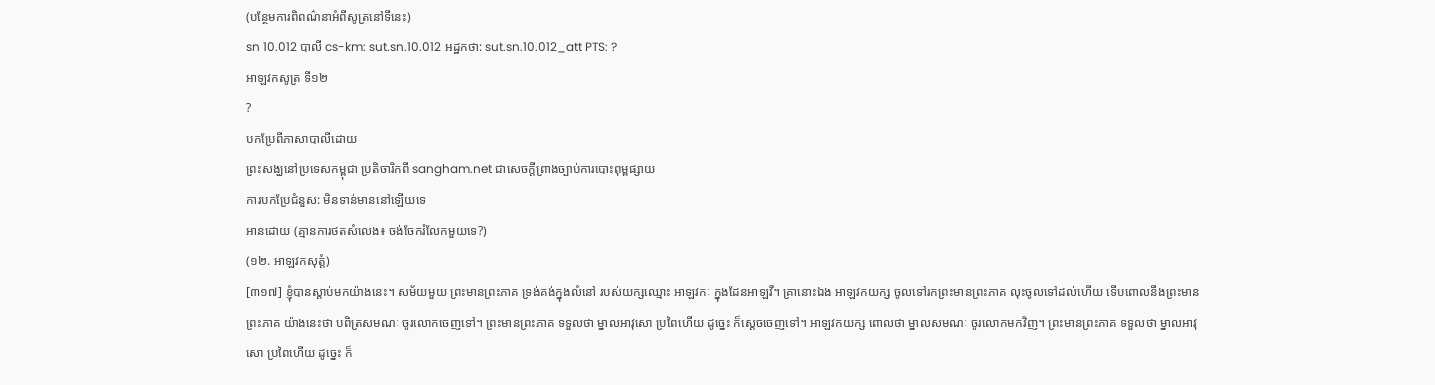(បន្ថែមការពិពណ៌នាអំពីសូត្រនៅទីនេះ)
sn 10.012 បាលី cs-km: sut.sn.10.012 អដ្ឋកថា: sut.sn.10.012_att PTS: ?
អាឡវកសូត្រ ទី១២
?
បកប្រែពីភាសាបាលីដោយ
ព្រះសង្ឃនៅប្រទេសកម្ពុជា ប្រតិចារិកពី sangham.net ជាសេចក្តីព្រាងច្បាប់ការបោះពុម្ពផ្សាយ
ការបកប្រែជំនួស: មិនទាន់មាននៅឡើយទេ
អានដោយ (គ្មានការថតសំលេង៖ ចង់ចែករំលែកមួយទេ?)
(១២. អាឡវកសុត្តំ)
[៣១៧] ខ្ញុំបានស្តាប់មកយ៉ាងនេះ។ សម័យមួយ ព្រះមានព្រះភាគ ទ្រង់គង់ក្នុងលំនៅ របស់យក្សឈ្មោះ អាឡវកៈ ក្នុងដែនអាឡវី។ គ្រានោះឯង អាឡវកយក្ស ចូលទៅរកព្រះមានព្រះភាគ លុះចូលទៅដល់ហើយ ទើបពោលនឹងព្រះមានព្រះភាគ យ៉ាងនេះថា បពិត្រសមណៈ ចូរលោកចេញទៅ។ ព្រះមានព្រះភាគ ទទួលថា ម្នាលអាវុសោ ប្រពៃហើយ ដូច្នេះ ក៏ស្តេចចេញទៅ។ អាឡវកយក្ស ពោលថា ម្នាលសមណៈ ចូរលោកមកវិញ។ ព្រះមានព្រះភាគ ទទួលថា ម្នាលអាវុសោ ប្រពៃហើយ ដូច្នេះ ក៏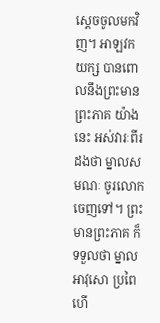ស្តេចចូលមកវិញ។ អាឡវកយក្ស បានពោលនឹងព្រះមានព្រះភាគ យ៉ាងនេះ អស់វារៈពីរដងថា ម្នាលសមណៈ ចូរលោកចេញទៅ។ ព្រះមានព្រះភាគ ក៏ទទួលថា ម្នាលអាវុសោ ប្រពៃហើ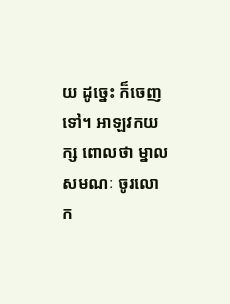យ ដូច្នេះ ក៏ចេញទៅ។ អាឡវកយក្ស ពោលថា ម្នាលសមណៈ ចូរលោក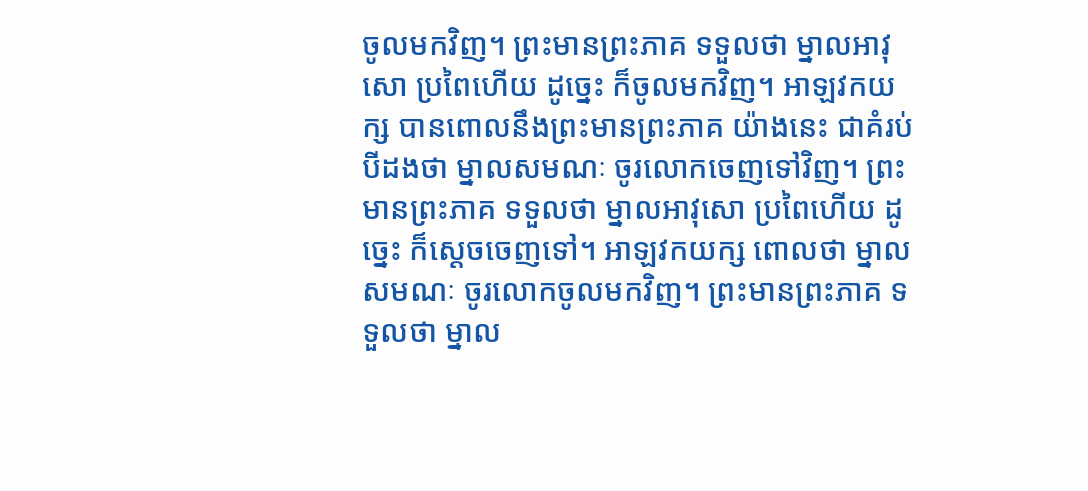ចូលមកវិញ។ ព្រះមានព្រះភាគ ទទួលថា ម្នាលអាវុសោ ប្រពៃហើយ ដូច្នេះ ក៏ចូលមកវិញ។ អាឡវកយក្ស បានពោលនឹងព្រះមានព្រះភាគ យ៉ាងនេះ ជាគំរប់បីដងថា ម្នាលសមណៈ ចូរលោកចេញទៅវិញ។ ព្រះមានព្រះភាគ ទទួលថា ម្នាលអាវុសោ ប្រពៃហើយ ដូច្នេះ ក៏ស្តេចចេញទៅ។ អាឡវកយក្ស ពោលថា ម្នាលសមណៈ ចូរលោកចូលមកវិញ។ ព្រះមានព្រះភាគ ទទួលថា ម្នាល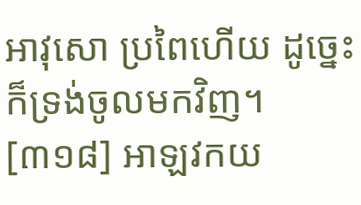អាវុសោ ប្រពៃហើយ ដូច្នេះ ក៏ទ្រង់ចូលមកវិញ។
[៣១៨] អាឡវកយ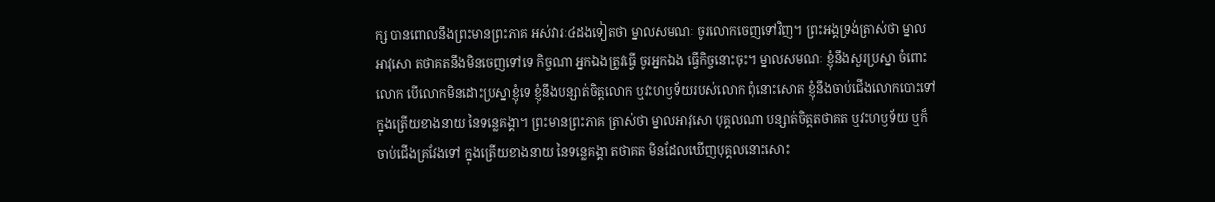ក្ស បានពោលនឹងព្រះមានព្រះភាគ អស់វារៈ៤ដងទៀតថា ម្នាលសមណៈ ចូរលោកចេញទៅវិញ។ ព្រះអង្គទ្រង់ត្រាស់ថា ម្នាលអាវុសោ តថាគតនឹងមិនចេញទៅទេ កិច្ចណា អ្នកឯងត្រូវធ្វើ ចូរអ្នកឯង ធ្វើកិច្ចនោះចុះ។ ម្នាលសមណៈ ខ្ញុំនឹងសួរប្រស្នា ចំពោះលោក បើលោកមិនដោះប្រស្នាខ្ញុំទេ ខ្ញុំនឹងបន្សាត់ចិត្តលោក ឬវះហឫទ័យរបស់លោក ពុំនោះសោត ខ្ញុំនឹងចាប់ជើងលោកបោះទៅ ក្នុងត្រើយខាងនាយ នៃទន្លេគង្គា។ ព្រះមានព្រះភាគ ត្រាស់ថា ម្នាលអាវុសោ បុគ្គលណា បន្សាត់ចិត្តតថាគត ឬវះហឫទ័យ ឬក៏ចាប់ជើងគ្រវែងទៅ ក្នុងត្រើយខាងនាយ នៃទន្លេគង្គា តថាគត មិនដែលឃើញបុគ្គលនោះសោះ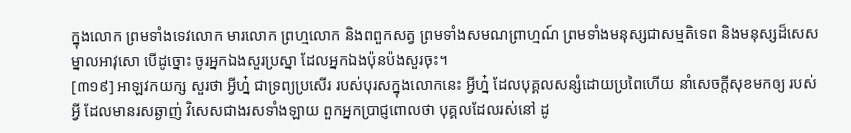ក្នុងលោក ព្រមទាំងទេវលោក មារលោក ព្រហ្មលោក និងពពួកសត្វ ព្រមទាំងសមណព្រាហ្មណ៍ ព្រមទាំងមនុស្សជាសម្មតិទេព និងមនុស្សដ៏សេស ម្នាលអាវុសោ បើដូច្នោះ ចូរអ្នកឯងសួរប្រស្នា ដែលអ្នកឯងប៉ុនប៉ងសួរចុះ។
[៣១៩] អាឡវកយក្ស សួរថា អ្វីហ្ន៎ ជាទ្រព្យប្រសើរ របស់បុរសក្នុងលោកនេះ អ្វីហ្ន៎ ដែលបុគ្គលសន្សំដោយប្រពៃហើយ នាំសេចក្តីសុខមកឲ្យ របស់អ្វី ដែលមានរសឆ្ងាញ់ វិសេសជាងរសទាំងឡាយ ពួកអ្នកប្រាជ្ញពោលថា បុគ្គលដែលរស់នៅ ដូ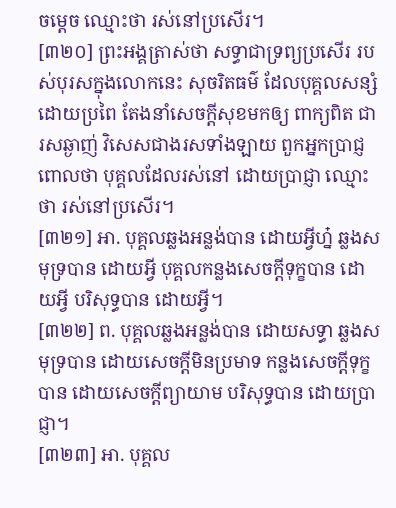ចម្តេច ឈ្មោះថា រស់នៅប្រសើរ។
[៣២០] ព្រះអង្គត្រាស់ថា សទ្ធាជាទ្រព្យប្រសើរ របស់បុរសក្នុងលោកនេះ សុចរិតធម៌ ដែលបុគ្គលសន្សំដោយប្រពៃ តែងនាំសេចក្តីសុខមកឲ្យ ពាក្យពិត ជារសឆ្ងាញ់ វិសេសជាងរសទាំងឡាយ ពួកអ្នកប្រាជ្ញពោលថា បុគ្គលដែលរស់នៅ ដោយប្រាជ្ញា ឈ្មោះថា រស់នៅប្រសើរ។
[៣២១] អា. បុគ្គលឆ្លងអន្លង់បាន ដោយអ្វីហ្ន៎ ឆ្លងសមុទ្របាន ដោយអ្វី បុគ្គលកន្លងសេចក្តីទុក្ខបាន ដោយអ្វី បរិសុទ្ធបាន ដោយអ្វី។
[៣២២] ព. បុគ្គលឆ្លងអន្លង់បាន ដោយសទ្ធា ឆ្លងសមុទ្របាន ដោយសេចក្តីមិនប្រមាទ កន្លងសេចក្តីទុក្ខបាន ដោយសេចក្តីព្យាយាម បរិសុទ្ធបាន ដោយប្រាជ្ញា។
[៣២៣] អា. បុគ្គល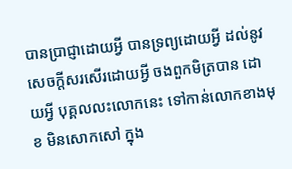បានប្រាជ្ញាដោយអ្វី បានទ្រព្យដោយអ្វី ដល់នូវសេចក្តីសរសើរដោយអ្វី ចងពួកមិត្របាន ដោយអ្វី បុគ្គលលះលោកនេះ ទៅកាន់លោកខាងមុខ មិនសោកសៅ ក្នុង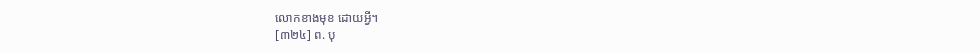លោកខាងមុខ ដោយអ្វី។
[៣២៤] ព. បុ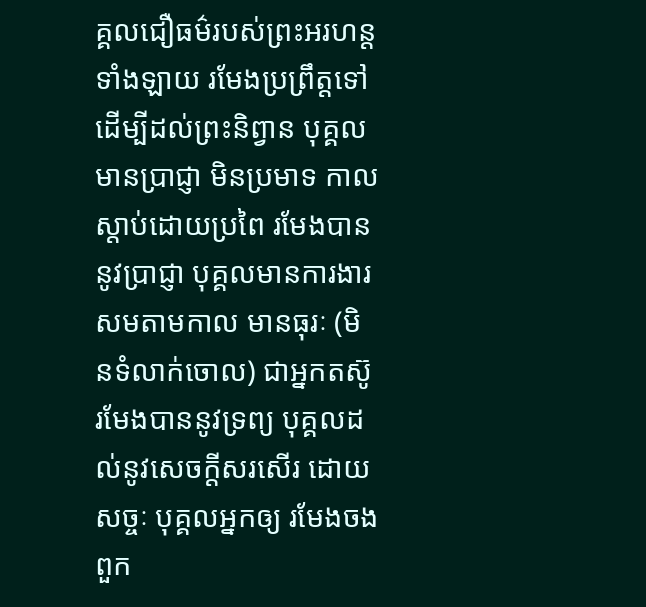គ្គលជឿធម៌របស់ព្រះអរហន្តទាំងឡាយ រមែងប្រព្រឹត្តទៅ ដើម្បីដល់ព្រះនិព្វាន បុគ្គលមានប្រាជ្ញា មិនប្រមាទ កាលស្តាប់ដោយប្រពៃ រមែងបាននូវប្រាជ្ញា បុគ្គលមានការងារសមតាមកាល មានធុរៈ (មិនទំលាក់ចោល) ជាអ្នកតស៊ូ រមែងបាននូវទ្រព្យ បុគ្គលដល់នូវសេចក្តីសរសើរ ដោយសច្ចៈ បុគ្គលអ្នកឲ្យ រមែងចងពួក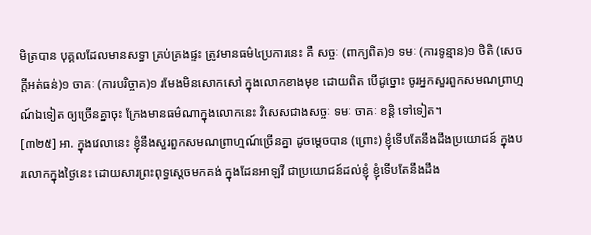មិត្របាន បុគ្គលដែលមានសទ្ធា គ្រប់គ្រងផ្ទះ ត្រូវមានធម៌៤ប្រការនេះ គឺ សច្ចៈ (ពាក្យពិត)១ ទមៈ (ការទូន្មាន)១ ថិតិ (សេចក្តីអត់ធន់)១ ចាគៈ (ការបរិច្ចាគ)១ រមែងមិនសោកសៅ ក្នុងលោកខាងមុខ ដោយពិត បើដូច្នោះ ចូរអ្នកសួរពួកសមណព្រាហ្មណ៍ឯទៀត ឲ្យច្រើនគ្នាចុះ ក្រែងមានធម៌ណាក្នុងលោកនេះ វិសេសជាងសច្ចៈ ទមៈ ចាគៈ ខន្តិ ទៅទៀត។
[៣២៥] អា. ក្នុងវេលានេះ ខ្ញុំនឹងសួរពួកសមណព្រាហ្មណ៍ច្រើនគ្នា ដូចម្តេចបាន (ព្រោះ) ខ្ញុំទើបតែនឹងដឹងប្រយោជន៍ ក្នុងបរលោកក្នុងថ្ងៃនេះ ដោយសារព្រះពុទ្ធស្តេចមកគង់ ក្នុងដែនអាឡវី ជាប្រយោជន៍ដល់ខ្ញុំ ខ្ញុំទើបតែនឹងដឹង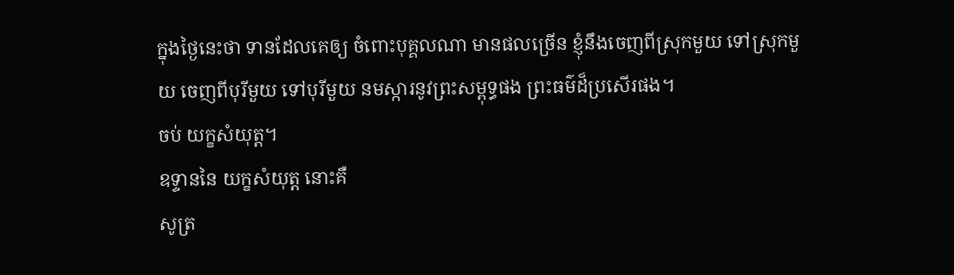ក្នុងថ្ងៃនេះថា ទានដែលគេឲ្យ ចំពោះបុគ្គលណា មានផលច្រើន ខ្ញុំនឹងចេញពីស្រុកមួយ ទៅស្រុកមួយ ចេញពីបុរីមួយ ទៅបុរីមួយ នមស្ការនូវព្រះសម្ពុទ្ធផង ព្រះធម៌ដ៏ប្រសើរផង។
ចប់ យក្ខសំយុត្ត។
ឧទ្ទាននៃ យក្ខសំយុត្ត នោះគឺ
សូត្រ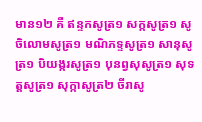មាន១២ គឺ ឥន្ទកសូត្រ១ សក្កសូត្រ១ សូចិលោមសូត្រ១ មណិភទ្ទសូត្រ១ សានុសូត្រ១ បិយង្ករសូត្រ១ បុនព្វសុសូត្រ១ សុទត្តសូត្រ១ សុក្កាសូត្រ២ ចីរាសូ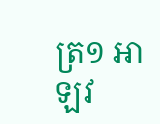ត្រ១ អាឡវ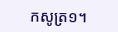កសូត្រ១។